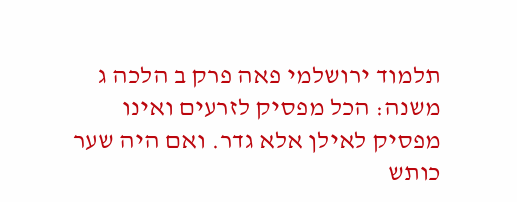תלמוד ירושלמי פאה פרק ב הלכה ג
משנה: הכל מפסיק לזרעים ואינו מפסיק לאילן אלא גדר. ואם היה שער כותש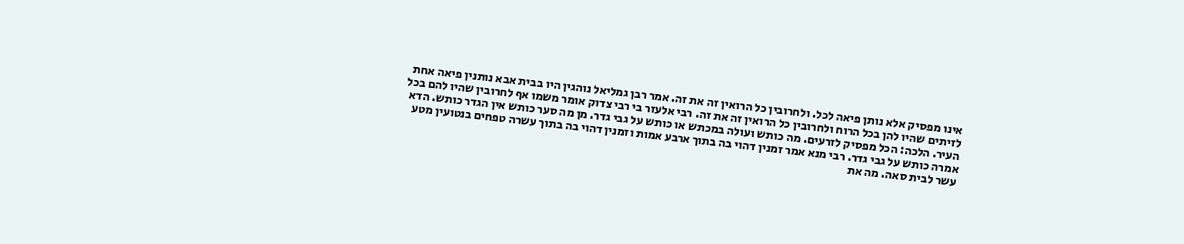אינו מפסיק אלא נותן פיאה לכל. ולחרובין כל הרואין זה את זה. אמר רבן גמליאל נוהגין היו בבית אבא נותנין פיאה אחת לזיתים שהיו להן בכל הרוח ולחרובין כל הרואין זה את זה. רבי אלעזר בי רבי צדוק אומר משמו אף לחרובין שהיו להם בכל העיר. הלכה: הכל מפסיק לזרעים. מה כותש ועולה במכתש או כותש על גבי גדר. מן מה סער כותש אין הגדר כותש. הדא אמרה כותש על גבי גדר. רבי מנא אמר זמנין דהוי בה בתוך ארבע אמות וזמנין דהוי בה בתוך עשרה טפחים בנטועין מטע עשר לבית סאה. מה את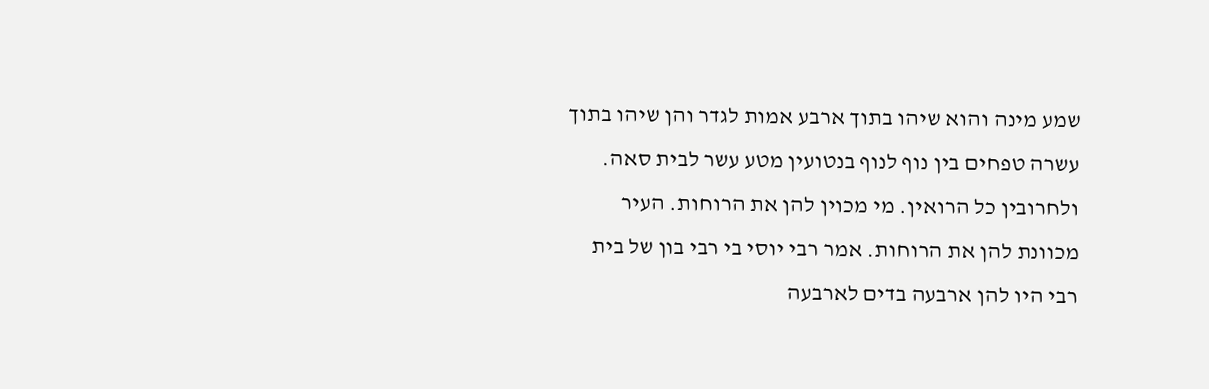שמע מינה והוא שיהו בתוך ארבע אמות לגדר והן שיהו בתוך עשרה טפחים בין נוף לנוף בנטועין מטע עשר לבית סאה. ולחרובין כל הרואין. מי מכוין להן את הרוחות. העיר מכוונת להן את הרוחות. אמר רבי יוסי בי רבי בון של בית רבי היו להן ארבעה בדים לארבעה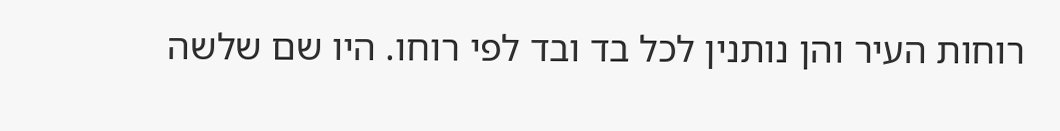רוחות העיר והן נותנין לכל בד ובד לפי רוחו. היו שם שלשה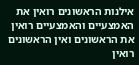אילנות הראשונים רואין את האמצעיים והאמצעיים רואין את הראשונים ואין הראשונים רואין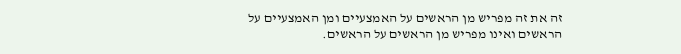זה את זה מפריש מן הראשים על האמצעיים ומן האמצעיים על הראשים ואינו מפריש מן הראשים על הראשים.